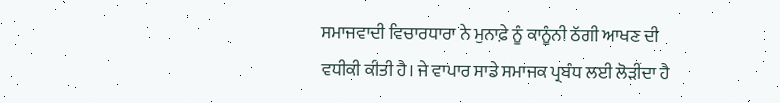ਸਮਾਜਵਾਦੀ ਵਿਚਾਰਧਾਰਾ ਨੇ ਮੁਨਾਫ਼ੇ ਨੂੰ ਕਾਨੂੰਨੀ ਠੱਗੀ ਆਖਣ ਦੀ ਵਧੀਕੀ ਕੀਤੀ ਹੈ। ਜੇ ਵਾਪਾਰ ਸਾਡੇ ਸਮਾਜਕ ਪ੍ਰਬੰਧ ਲਈ ਲੋੜੀਂਦਾ ਹੈ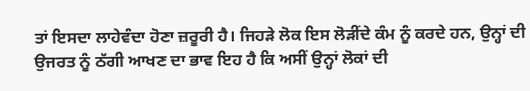ਤਾਂ ਇਸਦਾ ਲਾਹੇਵੰਦਾ ਹੋਣਾ ਜ਼ਰੂਰੀ ਹੈ। ਜਿਹੜੇ ਲੋਕ ਇਸ ਲੋੜੀਂਦੇ ਕੰਮ ਨੂੰ ਕਰਦੇ ਹਨ, ਉਨ੍ਹਾਂ ਦੀ ਉਜਰਤ ਨੂੰ ਠੱਗੀ ਆਖਣ ਦਾ ਭਾਵ ਇਹ ਹੈ ਕਿ ਅਸੀਂ ਉਨ੍ਹਾਂ ਲੋਕਾਂ ਦੀ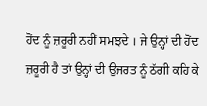ਹੋਂਦ ਨੂੰ ਜ਼ਰੂਰੀ ਨਹੀਂ ਸਮਝਦੇ । ਜੇ ਉਨ੍ਹਾਂ ਦੀ ਹੋਂਦ ਜ਼ਰੂਰੀ ਹੈ ਤਾਂ ਉਨ੍ਹਾਂ ਦੀ ਉਜਰਤ ਨੂੰ ਠੱਗੀ ਕਹਿ ਕੇ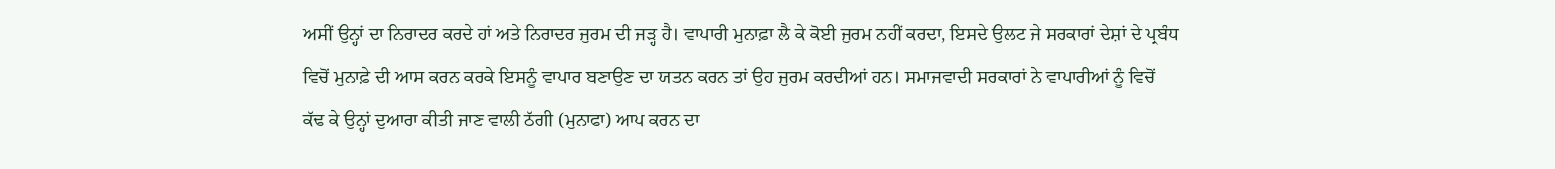ਅਸੀਂ ਉਨ੍ਹਾਂ ਦਾ ਨਿਰਾਦਰ ਕਰਦੇ ਹਾਂ ਅਤੇ ਨਿਰਾਦਰ ਜੁਰਮ ਦੀ ਜੜ੍ਹ ਹੈ। ਵਾਪਾਰੀ ਮੁਨਾਫ਼ਾ ਲੈ ਕੇ ਕੋਈ ਜੁਰਮ ਨਹੀਂ ਕਰਦਾ, ਇਸਦੇ ਉਲਟ ਜੇ ਸਰਕਾਰਾਂ ਦੇਸ਼ਾਂ ਦੇ ਪ੍ਰਬੰਧ ਵਿਚੋਂ ਮੁਨਾਫ਼ੇ ਦੀ ਆਸ ਕਰਨ ਕਰਕੇ ਇਸਨੂੰ ਵਾਪਾਰ ਬਣਾਉਣ ਦਾ ਯਤਨ ਕਰਨ ਤਾਂ ਉਹ ਜੁਰਮ ਕਰਦੀਆਂ ਹਨ। ਸਮਾਜਵਾਦੀ ਸਰਕਾਰਾਂ ਨੇ ਵਾਪਾਰੀਆਂ ਨੂੰ ਵਿਚੋਂ ਕੱਢ ਕੇ ਉਨ੍ਹਾਂ ਦੁਆਰਾ ਕੀਤੀ ਜਾਣ ਵਾਲੀ ਠੱਗੀ (ਮੁਨਾਫਾ) ਆਪ ਕਰਨ ਦਾ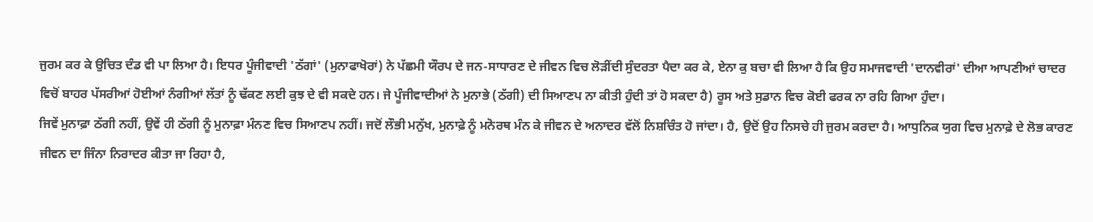ਜੁਰਮ ਕਰ ਕੇ ਉਚਿਤ ਦੰਡ ਵੀ ਪਾ ਲਿਆ ਹੈ। ਇਧਰ ਪੂੰਜੀਵਾਦੀ 'ਠੱਗਾਂ' (ਮੁਨਾਫਾਖੋਰਾਂ) ਨੇ ਪੱਛਮੀ ਯੌਰਪ ਦੇ ਜਨ-ਸਾਧਾਰਣ ਦੇ ਜੀਵਨ ਵਿਚ ਲੋੜੀਂਦੀ ਸੁੰਦਰਤਾ ਪੈਦਾ ਕਰ ਕੇ, ਏਨਾ ਕੁ ਬਚਾ ਵੀ ਲਿਆ ਹੈ ਕਿ ਉਹ ਸਮਾਜਵਾਦੀ 'ਦਾਨਵੀਰਾਂ' ਦੀਆ ਆਪਣੀਆਂ ਚਾਦਰ ਵਿਚੋਂ ਬਾਹਰ ਪੱਸਰੀਆਂ ਹੋਈਆਂ ਨੰਗੀਆਂ ਲੱਤਾਂ ਨੂੰ ਢੱਕਣ ਲਈ ਕੁਝ ਦੇ ਵੀ ਸਕਦੇ ਹਨ। ਜੇ ਪੂੰਜੀਵਾਦੀਆਂ ਨੇ ਮੁਨਾਭੇ (ਠੱਗੀ) ਦੀ ਸਿਆਣਪ ਨਾ ਕੀਤੀ ਹੁੰਦੀ ਤਾਂ ਹੋ ਸਕਦਾ ਹੈ) ਰੂਸ ਅਤੇ ਸੁਡਾਨ ਵਿਚ ਕੋਈ ਫਰਕ ਨਾ ਰਹਿ ਗਿਆ ਹੁੰਦਾ।
ਜਿਵੇਂ ਮੁਨਾਫ਼ਾ ਠੱਗੀ ਨਹੀਂ, ਉਵੇਂ ਹੀ ਠੱਗੀ ਨੂੰ ਮੁਨਾਫ਼ਾ ਮੰਨਣ ਵਿਚ ਸਿਆਣਪ ਨਹੀਂ। ਜਦੋਂ ਲੌਭੀ ਮਨੁੱਖ, ਮੁਨਾਫ਼ੇ ਨੂੰ ਮਨੋਰਥ ਮੰਨ ਕੇ ਜੀਵਨ ਦੇ ਅਨਾਦਰ ਵੱਲੋਂ ਨਿਸ਼ਚਿੰਤ ਹੋ ਜਾਂਦਾ। ਹੈ, ਉਦੋਂ ਉਹ ਨਿਸਚੇ ਹੀ ਜੁਰਮ ਕਰਦਾ ਹੈ। ਆਧੁਨਿਕ ਯੁਗ ਵਿਚ ਮੁਨਾਫ਼ੇ ਦੇ ਲੋਭ ਕਾਰਣ ਜੀਵਨ ਦਾ ਜਿੰਨਾ ਨਿਰਾਦਰ ਕੀਤਾ ਜਾ ਰਿਹਾ ਹੈ,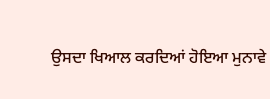ਉਸਦਾ ਖਿਆਲ ਕਰਦਿਆਂ ਹੋਇਆ ਮੁਨਾਵੇ